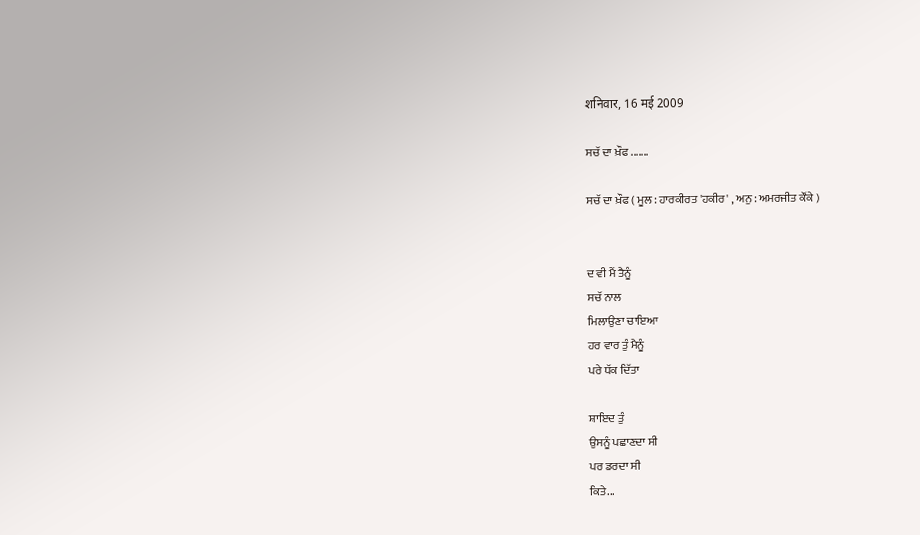शनिवार, 16 मई 2009

ਸਚੱ ਦਾ ਖ਼ੌਫ .......

ਸਚੱ ਦਾ ਖ਼ੌਫ ( ਮੂਲ : ਹਾਰਕੀਰਤ 'ਹਕੀਰ' , ਅਨੁ : ਅਮਰਜੀਤ ਕੌਂਕੇ )


ਦ ਵੀ ਮੈਂ ਤੈਨੂੰ
ਸਚੱ ਨਾਲ
ਮਿਲਾਉਣਾ ਚਾਇਆ
ਹਰ ਵਾਰ ਤੁੰ ਮੈਨੂੰ
ਪਰੇ ਧੱਕ ਦਿੱਤਾ

ਸ਼ਾਇਦ ਤੁੰ
ਉਸਨੂੰ ਪਛਾਣਦਾ ਸੀ
ਪਰ ਡਰਦਾ ਸੀ
ਕਿਤੇ...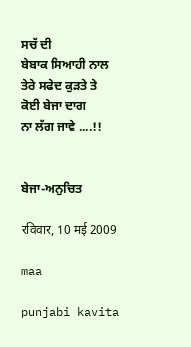ਸਚੱ ਦੀ
ਬੇਬਾਕ ਸਿਆਹੀ ਨਾਲ
ਤੇਰੇ ਸਫੇਦ ਕੁੜਤੇ ਤੇ
ਕੋਈ ਬੇਜਾ ਦਾਗ
ਨਾ ਲੱਗ ਜਾਵੇ ....!!


ਬੇਜਾ-ਅਨੁਚਿਤ

रविवार, 10 मई 2009

maa

punjabi kavita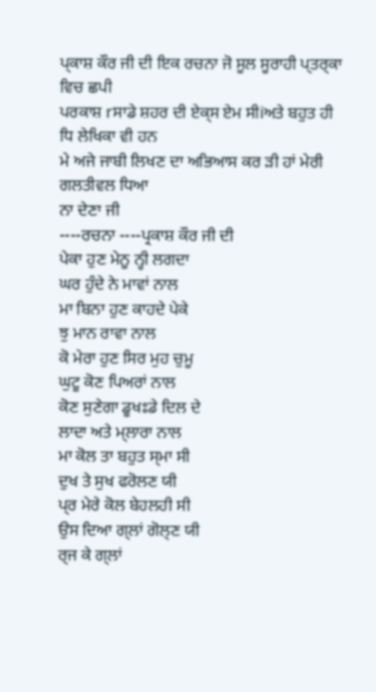ਪ੍‌ਕਾਸ਼ ਕੌਰ ਜੀ ਦੀ ਇਕ ਰਚਨਾ ਜੋ ਸੂਲ ਸੂਰਾਹੀ ਪ੍ਤਰ੍ਕਾ ਵਿਚ ਛਪੀ
ਪਰਕਾਸ਼ rਸਾਡੇ ਸ਼ਹਰ ਦੀ ਏਕ੍ਸ ਏਮ ਸੀiਅਤੇ ਬਹੁਤ ਹੀ
ਧਿ ਲੇਖਿਕਾ ਵੀ ਹਨ
ਮੇ ਅਜੇ ਜਾਬੀ ਲਿਖਣ ਦਾ ਅਭਿਆਸ ਕਰ ੜੀ ਹਾਂ ਮੇਰੀ ਗਲਤੀਵਲ ਧਿਆ
ਨਾ ਦੇਣਾ ਜੀ
----ਰਚਨਾ ----ਪ੍ਰਕਾਸ਼ ਕੌਰ ਜੀ ਦੀ
ਪੇਕਾ ਹੁਣ ਮੇਨੂ ਨ੍ਹੀ ਲਗਦਾ
ਘਰ ਹੁੰਦੇ ਨੇ ਮਾਵਾਂ ਨਾਲ
ਮਾ ਬਿਨਾ ਹੁਣ ਕਾਹਦੇ ਪੇਕੇ
ਝੁ ਮਾਨ ਰਾਵਾ ਨਾਲ
ਕੋ ਮੇਰਾ ਹੁਣ ਸਿਰ ਮੁਹ ਚੁਮੂ
ਘੁਟੂ ਕੋਣ ਪਿਅਰਾਂ ਨਾਲ
ਕੋਣ ਸੁਣੇਗਾ ਡੂਖਃਡੇ ਦਿਲ ਦੇ
ਲਾਦਾ ਅਤੇ ਮ੍ਲਾਰਾ ਨਾਲ
ਮਾ ਕੋਲ ਤਾ ਬਹੁਤ ਸ੍ਮਾ ਸੀ
ਦੁਖ ਤੇ ਸੁਖ ਫਰੋਲਣ ਯੀ
ਪ੍‌ਰ ਮੇਰੇ ਕੋਲ ਬੇਹਲਹੀ ਸੀ
ਉਸ ਦਿਆ ਗ੍ਲਾਂ ਗੋਲ੍ਣ ਯੀ
ਰ੍ਜ ਕੇ ਗ੍ਲਾਂ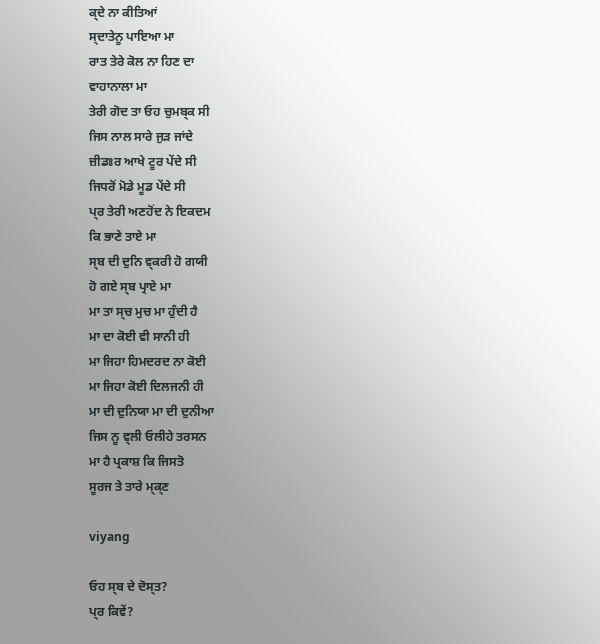ਕ੍ਦੇ ਨਾ ਕੀਤਿਆਂ
ਸ੍ਦਾਤੇਨੂ ਪਾਇਆ ਮਾ
ਰਾਤ ਤੇਰੇ ਕੋਲ ਨਾ ਹਿਣ ਦਾ
ਵਾਹਾਨਾਲਾ ਮਾ
ਤੇਰੀ ਗੋਦ ਤਾ ਓਹ ਚੁਮਬ੍ਕ ਸੀ
ਜਿਸ ਨਾਲ ਸਾਰੇ ਜੁਡ਼ ਜਾਂਦੇ
ਜ਼ੀਡਃਰ ਆਖੇ ਟੂਰ ਪੇਂਦੇ ਸੀ
ਜਿਧਰੋਂ ਮੋਡੇ ਮੂਡ ਪੇਂਦੇ ਸੀ
ਪ੍‌ਰ ਤੇਰੀ ਅਣਹੋਂਦ ਨੇ ਇਕਦਮ
ਕਿ ਭਾਣੇ ਤਾਏ ਮਾ
ਸ੍ਬ ਦੀ ਦੁਨਿ ਵ੍ਕਰੀ ਹੋ ਗਯੀ
ਹੋ ਗਏ ਸ੍ਬ ਪ੍ਰਾਏ ਮਾ
ਮਾ ਤਾ ਸ੍ਚ ਮੁਚ ਮਾ ਹੁੰਦੀ ਹੈ
ਮਾ ਦਾ ਕੋਈ ਵੀ ਸਾਨੀ ਹੀ
ਮਾ ਜਿਹਾ ਹਿਮਦਰਦ ਨਾ ਕੋਈ
ਮਾ ਜਿਹਾ ਕੋਈ ਦਿਲਜਨੀ ਹੀ
ਮਾ ਦੀ ਦੁਨਿਯਾ ਮਾ ਦੀ ਦੁਨੀਆ
ਜਿਸ ਨੂ ਵ੍ਲੀ ਓਲੀਹੇ ਤਰਸਨ
ਮਾ ਹੈ ਪ੍ਰਕਾਸ਼ ਕਿ ਜਿਸਤੋ
ਸੂਰਜ ਤੇ ਤਾਰੇ ਮ੍ਕ੍ਣ

viyang

ਓਹ ਸ੍ਬ ਦੇ ਦੋਸ੍ਤ?
ਪ੍‌ਰ ਕਿਵੇਂ?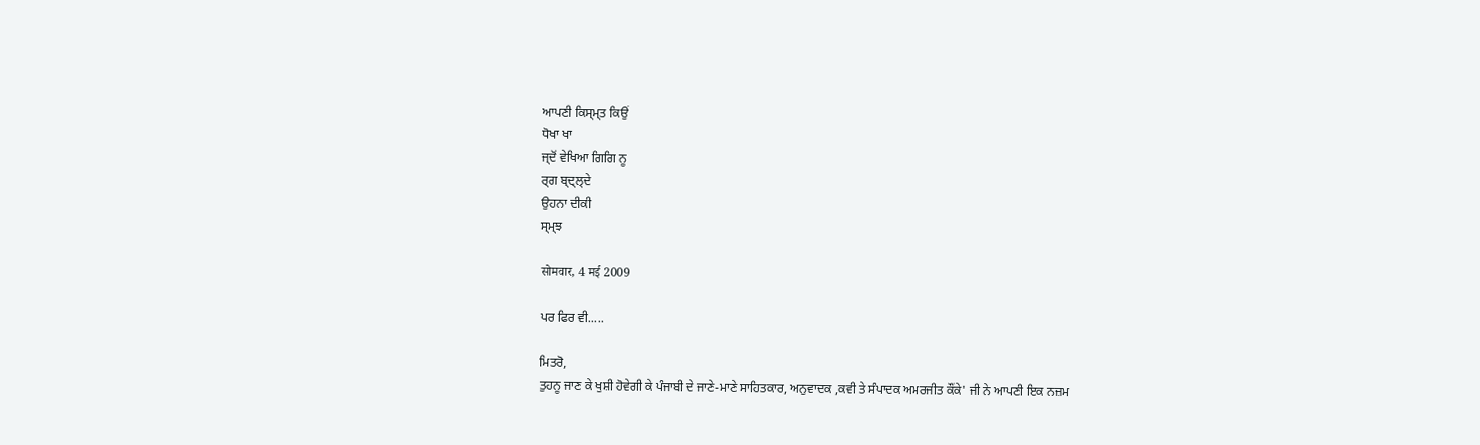ਆਪਣੀ ਕਿਸ੍ਮ੍ਤ ਕਿਉਂ
ਧੋਖਾ ਖਾ
ਜ੍ਦੋਂ ਵੇਖਿਆ ਗਿਗਿ ਨੂ
ਰ੍ਗ ਬ੍ਦ੍ਲ੍ਦੇ
ਉਹਨਾ ਦੀਕੀ
ਸ੍ਮ੍ਝ

सोमवार, 4 मई 2009

ਪਰ ਫਿਰ ਵੀ.....

ਮਿਤਰੋ,
ਤੁਹਨੂ ਜਾਣ ਕੇ ਖੁਸ਼ੀ ਹੋਵੇਗੀ ਕੇ ਪੰਜਾਬੀ ਦੇ ਜਾਣੇ-ਮਾਣੇ ਸਾਹਿਤਕਾਰ, ਅਨੁਵਾਦਕ ,ਕਵੀ ਤੇ ਸੰਪਾਦਕ ਅਮਰਜੀਤ ਕੌਂਕੇ' ਜੀ ਨੇ ਆਪਣੀ ਇਕ ਨਜ਼ਮ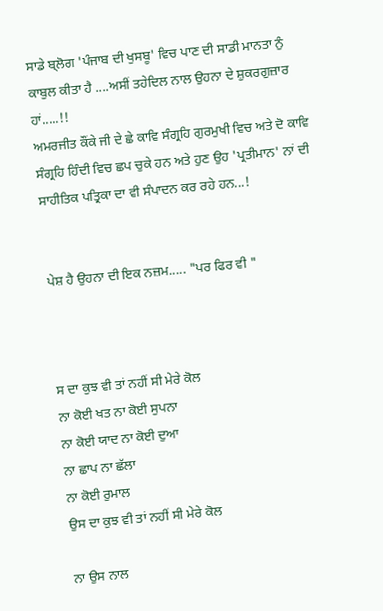ਸਾਡੇ ਬ੍ਲੋਗ 'ਪੰਜਾਬ ਦੀ ਖੁਸਬੂ' ਵਿਚ ਪਾਣ ਦੀ ਸਾਡੀ ਮਾਨਤਾ ਨੁੰ ਕਾਬੁਲ ਕੀਤਾ ਹੈ ....ਅਸੀਂ ਤਹੇਦਿਲ ਨਾਲ ਉਹਨਾ ਦੇ ਸ਼ੁਕਰਗੁਜ਼ਾਰ ਹਾਂ.....!!
ਅਮਰਜੀਤ ਕੌਂਕੇ ਜੀ ਦੇ ਛੇ ਕਾਵਿ ਸੰਗ੍ਰਹਿ ਗੁਰਮੁਖੀ ਵਿਚ ਅਤੇ ਦੋ ਕਾਵਿ ਸੰਗ੍ਰਹਿ ਹਿੰਦੀ ਵਿਚ ਛਪ ਚੁਕੇ ਹਨ ਅਤੇ ਹੁਣ ਉਹ 'ਪ੍ਰਤੀਮਾਨ' ਨਾਂ ਦੀ ਸਾਹੀਤਿਕ ਪਤ੍ਰਿਕਾ ਦਾ ਵੀ ਸੰਪਾਦਨ ਕਰ ਰਹੇ ਹਨ...!


ਪੇਸ਼ ਹੈ ਉਹਨਾ ਦੀ ਇਕ ਨਜ਼ਮ..... "ਪਰ ਫਿਰ ਵੀ "



ਸ ਦਾ ਕੁਝ ਵੀ ਤਾਂ ਨਹੀਂ ਸੀ ਮੇਰੇ ਕੋਲ
ਨਾ ਕੋਈ ਖਤ ਨਾ ਕੋਈ ਸੁਪਨਾ
ਨਾ ਕੋਈ ਯਾਦ ਨਾ ਕੋਈ ਦੁਆ
ਨਾ ਛਾਪ ਨਾ ਛੱਲਾ
ਨਾ ਕੋਈ ਰੁਮਾਲ
ਉਸ ਦਾ ਕੁਝ ਵੀ ਤਾਂ ਨਹੀਂ ਸੀ ਮੇਰੇ ਕੋਲ

ਨਾ ਉਸ ਨਾਲ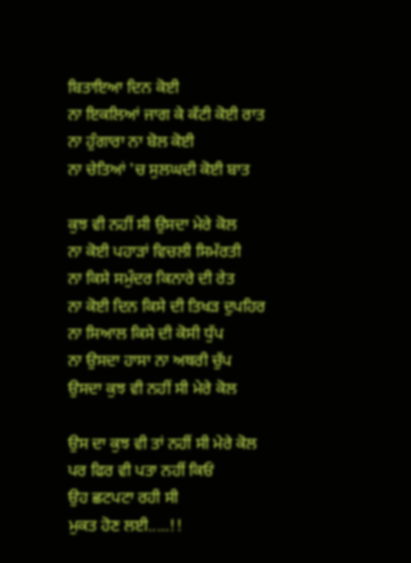ਬਿਤਾਇਆ ਦਿਨ ਕੋਈ
ਨਾ ਇਕਲਿਆਂ ਜਾਗ ਕੇ ਕੱਟੀ ਕੋਈ ਰਾਤ
ਨਾ ਹੁੰਗਾਰਾ ਨਾ ਬੋਲ ਕੋਈ
ਨਾ ਚੇਤਿਆਂ 'ਚ ਸੁਲਘਦੀ ਕੋਈ ਬਾਤ

ਕੁਝ ਵੀ ਨਹੀਂ ਸੀ ਉਸਦਾ ਮੇਰੇ ਕੋਲ
ਨਾ ਕੋਈ ਪਹਾੜਾਂ ਵਿਚਲੀ ਸਿਮੱਰਤੀ
ਨਾ ਕਿਸੇ ਸਮੁੰਦਰ ਕਿਨਾਰੇ ਦੀ ਰੇਤ
ਨਾ ਕੋਈ ਦਿਨ ਕਿਸੇ ਦੀ ਤਿਖੜ ਦੁਪਹਿਰ
ਨਾ ਸਿਆਲ ਕਿਸੇ ਦੀ ਕੋਸੀ ਧੁੱਪ
ਨਾ ਉਸਦਾ ਹਾਸਾ ਨਾ ਅਥਰੀ ਚੁੱਪ
ਉਸਦਾ ਕੁਝ ਵੀ ਨਹੀਂ ਸੀ ਮੇਰੇ ਕੋਲ

ਉਸ ਦਾ ਕੁਝ ਵੀ ਤਾਂ ਨਹੀਂ ਸੀ ਮੇਰੇ ਕੋਲ
ਪਰ ਫਿਰ ਵੀ ਪਤਾ ਨਹੀਂ ਕਿਓਂ
ਉਹ ਛਟਪਟਾ ਰਹੀ ਸੀ
ਮੁਕਤ ਹੋਣ ਲਈ.....!!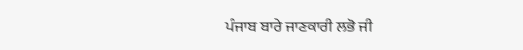ਪੰਜਾਬ ਬਾਰੇ ਜਾਣਕਾਰੀ ਲਭੋ ਜੀ